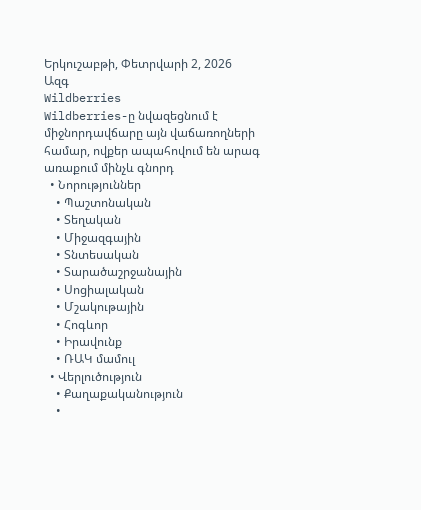Երկուշաբթի, Փետրվարի 2, 2026
Ազգ
Wildberries
Wildberries-ը նվազեցնում է միջնորդավճարը այն վաճառողների համար, ովքեր ապահովում են արագ առաքում մինչև գնորդ
  • Նորություններ
    • Պաշտոնական
    • Տեղական
    • Միջազգային
    • Տնտեսական
    • Տարածաշրջանային
    • Սոցիալական
    • Մշակութային
    • Հոգևոր
    • Իրավունք
    • ՌԱԿ մամուլ
  • Վերլուծություն
    • Քաղաքականություն
    •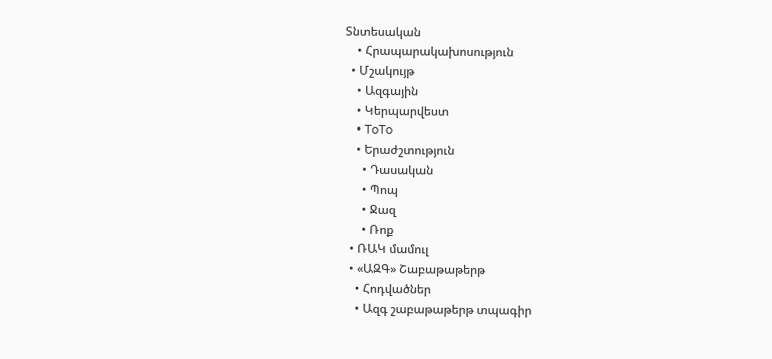Տնտեսական
    • Հրապարակախոսություն
  • Մշակույթ
    • Ազգային
    • Կերպարվեստ
    • ToTo
    • Երաժշտություն
      • Դասական
      • Պոպ
      • Ջազ
      • Ռոք
  • ՌԱԿ մամուլ
  • «ԱԶԳ» Շաբաթաթերթ
    • Հոդվածներ
    • Ազգ շաբաթաթերթ տպագիր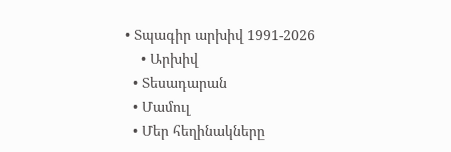• Տպագիր արխիվ 1991-2026
    • Արխիվ
  • Տեսադարան
  • Մամուլ
  • Մեր հեղինակները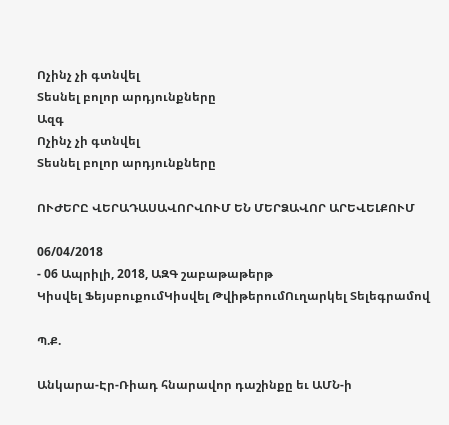Ոչինչ չի գտնվել
Տեսնել բոլոր արդյունքները
Ազգ
Ոչինչ չի գտնվել
Տեսնել բոլոր արդյունքները

ՈՒԺԵՐԸ ՎԵՐԱԴԱՍԱՎՈՐՎՈՒՄ ԵՆ ՄԵՐՁԱՎՈՐ ԱՐԵՎԵԼՔՈՒՄ

06/04/2018
- 06 Ապրիլի, 2018, ԱԶԳ շաբաթաթերթ
Կիսվել ՖեյսբուքումԿիսվել ԹվիթերումՈւղարկել Տելեգրամով

Պ.Ք.

Անկարա-Էր-Ռիադ հնարավոր դաշինքը եւ ԱՄՆ-ի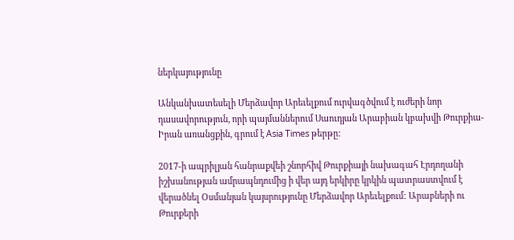ներկայությունը

Անկանխատեսելի Մերձավոր Արեւելքում ուրվագծվում է ուժերի նոր դասավորություն, որի պայմաններում Սաուդյան Արաբիան կբախվի Թուրքիա-Իրան առանցքին, գրում է Asia Times թերթը:

2017-ի ապրիլյան հանրաքվեի շնորհիվ Թուրքիայի նախագահ Էրդողանի իշխանության ամրապնդումից ի վեր այդ երկիրը կրկին պատրաստվում է վերածնել Օսմանյան կայսրությունը Մերձավոր Արեւելքում: Արաբների ու Թուրքերի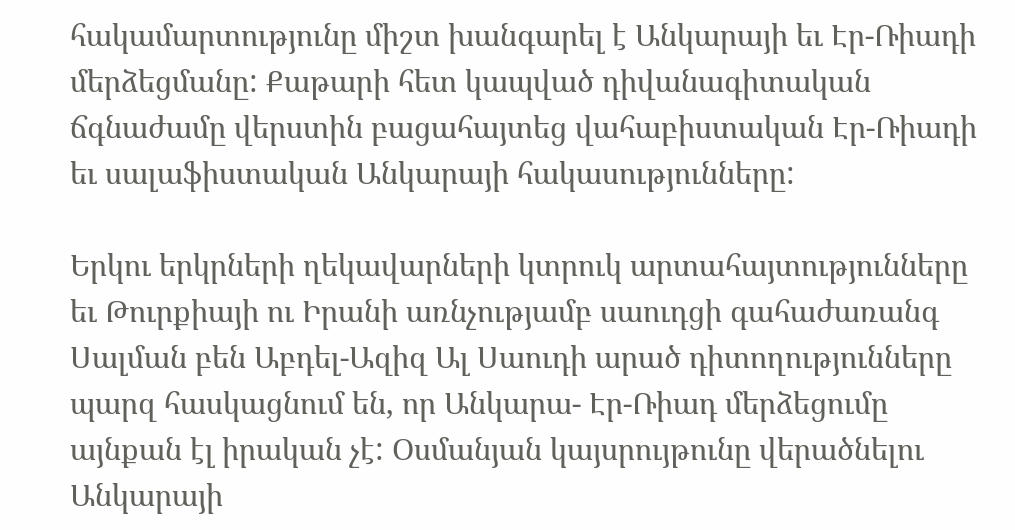հակամարտությունը միշտ խանգարել է Անկարայի եւ Էր-Ռիադի մերձեցմանը: Քաթարի հետ կապված դիվանագիտական ճգնաժամը վերստին բացահայտեց վահաբիստական Էր-Ռիադի եւ սալաֆիստական Անկարայի հակասությունները:

Երկու երկրների ղեկավարների կտրուկ արտահայտությունները եւ Թուրքիայի ու Իրանի առնչությամբ սաուդցի գահաժառանգ Սալման բեն Աբդել-Ազիզ Ալ Սաուդի արած դիտողությունները պարզ հասկացնում են, որ Անկարա- Էր-Ռիադ մերձեցումը այնքան էլ իրական չէ: Օսմանյան կայսրույթունը վերածնելու Անկարայի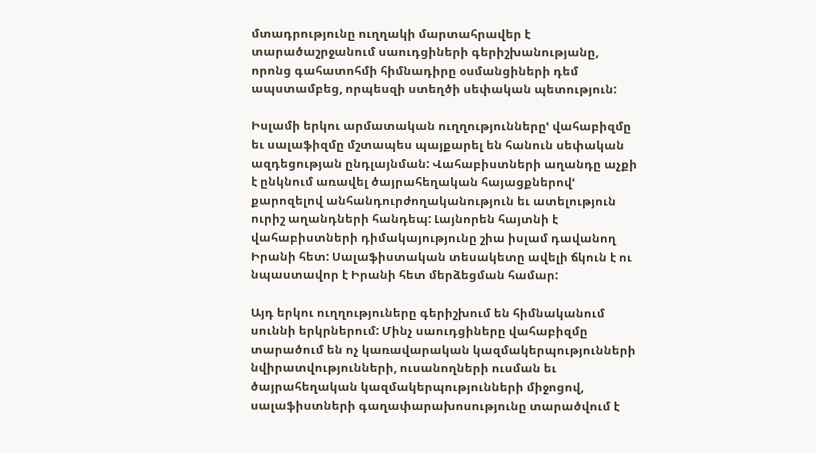մտադրությունը ուղղակի մարտահրավեր է տարածաշրջանում սաուդցիների գերիշխանությանը, որոնց գահատոհմի հիմնադիրը օսմանցիների դեմ ապստամբեց, որպեսզի ստեղծի սեփական պետություն:

Իսլամի երկու արմատական ուղղություններըՙ վահաբիզմը եւ սալաֆիզմը մշտապես պայքարել են հանուն սեփական ազդեցության ընդլայնման: Վահաբիստների աղանդը աչքի է ընկնում առավել ծայրահեղական հայացքներովՙ քարոզելով անհանդուրժողականություն եւ ատելություն ուրիշ աղանդների հանդեպ: Լայնորեն հայտնի է վահաբիստների դիմակայությունը շիա իսլամ դավանող Իրանի հետ: Սալաֆիստական տեսակետը ավելի ճկուն է ու նպաստավոր է Իրանի հետ մերձեցման համար:

Այդ երկու ուղղություները գերիշխում են հիմնականում սուննի երկրներում: Մինչ սաուդցիները վահաբիզմը տարածում են ոչ կառավարական կազմակերպությունների նվիրատվությունների, ուսանողների ուսման եւ ծայրահեղական կազմակերպությունների միջոցով, սալաֆիստների գաղափարախոսությունը տարածվում է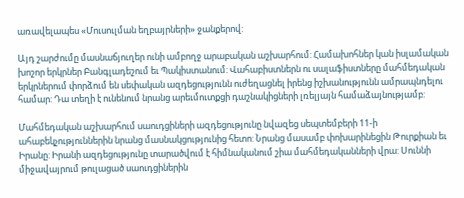առավելապես «Մուսուլման եղբայրների» ջանքերով:

Այդ շարժումը մասնաճյուղեր ունի ամբողջ արաբական աշխարհում: Համախոհներ կան իսլամական խոշոր երկրներ Բանգլադեշում եւ Պակիստանում: Վահաբիստներն ու սալաֆիստները մահմեդական երկրներում փորձում են սեփական ազդեցությունն ուժեղացնել իրենց իշխանությունն ամրապնդելու համար: Դա տեղի է ունենում նրանց արեւմուտքցի դաշնակիցների լռելյայն համաձայնությամբ:

Մահմեդական աշխարհում սաուդցիների ազդեցությունը նվազեց սեպտեմբերի 11-ի ահաբեկչություններին նրանց մասնակցությունից հետո: Նրանց մասամբ փոխարինեցին Թուրքիան եւ Իրանը: Իրանի ազդեցությունը տարածվում է հիմնականում շիա մահմեդականների վրա: Սուննի միջավայրում թուլացած սաուդցիներին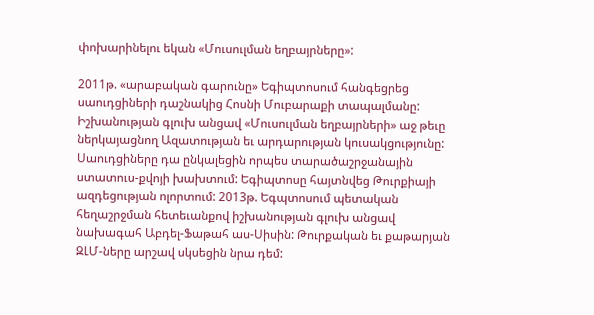փոխարինելու եկան «Մուսուլման եղբայրները»:

2011թ. «արաբական գարունը» Եգիպտոսում հանգեցրեց սաուդցիների դաշնակից Հոսնի Մուբարաքի տապալմանը: Իշխանության գլուխ անցավ «Մուսուլման եղբայրների» աջ թեւը ներկայացնող Ազատության եւ արդարության կուսակցությունը: Սաուդցիները դա ընկալեցին որպես տարածաշրջանային ստատուս-քվոյի խախտում: Եգիպտոսը հայտնվեց Թուրքիայի ազդեցության ոլորտում: 2013թ. Եգպտոսում պետական հեղաշրջման հետեւանքով իշխանության գլուխ անցավ նախագահ Աբդել-Ֆաթահ աս-Սիսին: Թուրքական եւ քաթարյան ԶԼՄ-ները արշավ սկսեցին նրա դեմ: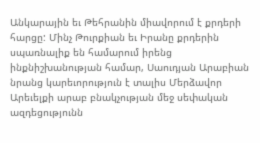Անկարային եւ Թեհրանին միավորում է քրդերի հարցը: Մինչ Թուրքիան եւ Իրանը քրդերին սպառնալիք են համարում իրենց ինքնիշխանության համար, Սաուդյան Արաբիան նրանց կարեւորություն է տալիս Մերձավոր Արեւելքի արաբ բնակչության մեջ սեփական ազդեցությունն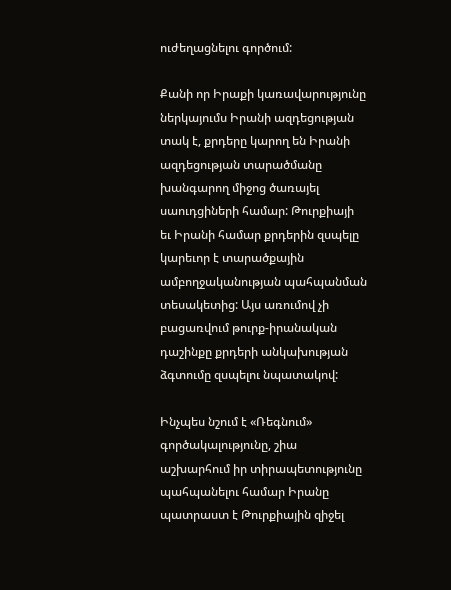ուժեղացնելու գործում:

Քանի որ Իրաքի կառավարությունը ներկայումս Իրանի ազդեցության տակ է, քրդերը կարող են Իրանի ազդեցության տարածմանը խանգարող միջոց ծառայել սաուդցիների համար: Թուրքիայի եւ Իրանի համար քրդերին զսպելը կարեւոր է տարածքային ամբողջականության պահպանման տեսակետից: Այս առումով չի բացառվում թուրք-իրանական դաշինքը քրդերի անկախության ձգտումը զսպելու նպատակով:

Ինչպես նշում է «Ռեգնում» գործակալությունը, շիա աշխարհում իր տիրապետությունը պահպանելու համար Իրանը պատրաստ է Թուրքիային զիջել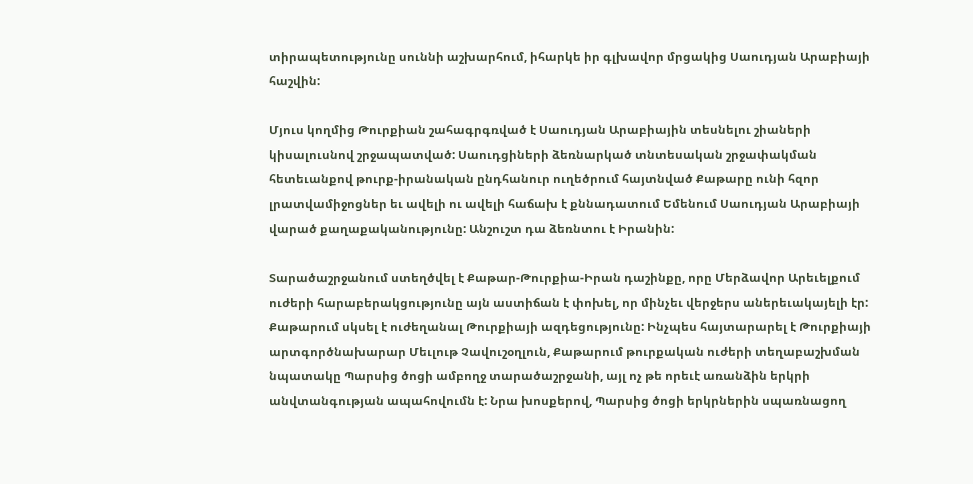տիրապետությունը սուննի աշխարհում, իհարկե իր գլխավոր մրցակից Սաուդյան Արաբիայի հաշվին:

Մյուս կողմից Թուրքիան շահագրգռված է Սաուդյան Արաբիային տեսնելու շիաների կիսալուսնով շրջապատված: Սաուդցիների ձեռնարկած տնտեսական շրջափակման հետեւանքով թուրք-իրանական ընդհանուր ուղեծրում հայտնված Քաթարը ունի հզոր լրատվամիջոցներ եւ ավելի ու ավելի հաճախ է քննադատում Եմենում Սաուդյան Արաբիայի վարած քաղաքականությունը: Անշուշտ դա ձեռնտու է Իրանին:

Տարածաշրջանում ստեղծվել է Քաթար-Թուրքիա-Իրան դաշինքը, որը Մերձավոր Արեւելքում ուժերի հարաբերակցությունը այն աստիճան է փոխել, որ մինչեւ վերջերս աներեւակայելի էր: Քաթարում սկսել է ուժեղանալ Թուրքիայի ազդեցությունը: Ինչպես հայտարարել է Թուրքիայի արտգործնախարար Մեւլութ Չավուշօղլուն, Քաթարում թուրքական ուժերի տեղաբաշխման նպատակը Պարսից ծոցի ամբողջ տարածաշրջանի, այլ ոչ թե որեւէ առանձին երկրի անվտանգության ապահովումն է: Նրա խոսքերով, Պարսից ծոցի երկրներին սպառնացող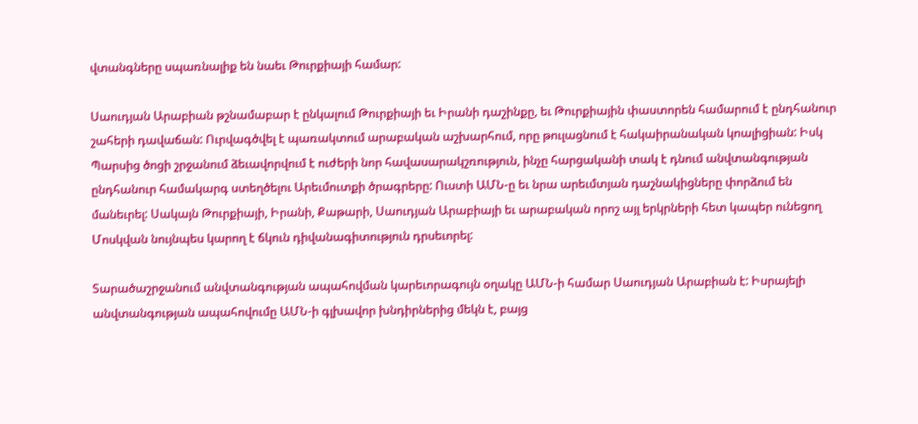վտանգները սպառնալիք են նաեւ Թուրքիայի համար:

Սաուդյան Արաբիան թշնամաբար է ընկալում Թուրքիայի եւ Իրանի դաշինքը, եւ Թուրքիային փաստորեն համարում է ընդհանուր շահերի դավաճան: Ուրվագծվել է պառակտում արաբական աշխարհում, որը թուլացնում է հակաիրանական կոալիցիան: Իսկ Պարսից ծոցի շրջանում ձեւավորվում է ուժերի նոր հավասարակշռություն, ինչը հարցականի տակ է դնում անվտանգության ընդհանուր համակարգ ստեղծելու Արեւմուտքի ծրագրերը: Ուստի ԱՄՆ-ը եւ նրա արեւմտյան դաշնակիցները փորձում են մանեւրել: Սակայն Թուրքիայի, Իրանի, Քաթարի, Սաուդյան Արաբիայի եւ արաբական որոշ այլ երկրների հետ կապեր ունեցող Մոսկվան նույնպես կարող է ճկուն դիվանագիտություն դրսեւորել:

Տարածաշրջանում անվտանգության ապահովման կարեւորագույն օղակը ԱՄՆ-ի համար Սաուդյան Արաբիան է: Իսրայելի անվտանգության ապահովումը ԱՄՆ-ի գլխավոր խնդիրներից մեկն է, բայց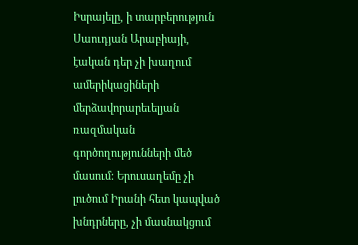Իսրայելը, ի տարբերություն Սաուդյան Արաբիայի, էական դեր չի խաղում ամերիկացիների մերձավորարեւելյան ռազմական գործողությունների մեծ մասում: Երուսաղեմը չի լուծում Իրանի հետ կապված խնդրները, չի մասնակցում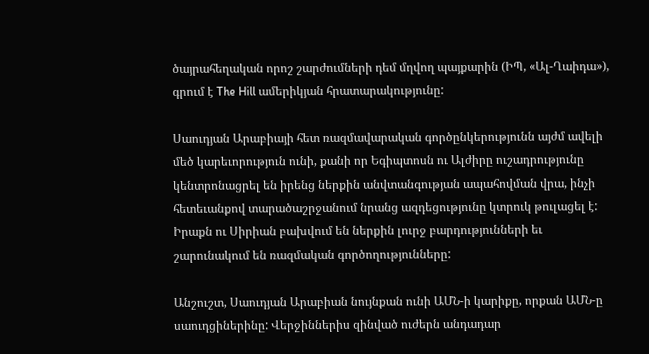ծայրահեղական որոշ շարժումների դեմ մղվող պայքարին (ԻՊ, «Ալ-Ղաիդա»), գրում է The Hill ամերիկյան հրատարակությունը:

Սաուդյան Արաբիայի հետ ռազմավարական գործընկերությունն այժմ ավելի մեծ կարեւորություն ունի, քանի որ Եգիպտոսն ու Ալժիրը ուշադրությունը կենտրոնացրել են իրենց ներքին անվտանգության ապահովման վրա, ինչի հետեւանքով տարածաշրջանում նրանց ազդեցությունը կտրուկ թուլացել է: Իրաքն ու Սիրիան բախվում են ներքին լուրջ բարդությունների եւ շարունակում են ռազմական գործողությունները:

Անշուշտ, Սաուդյան Արաբիան նույնքան ունի ԱՄՆ-ի կարիքը, որքան ԱՄՆ-ը սաուդցիներինը: Վերջիններիս զինված ուժերն անդադար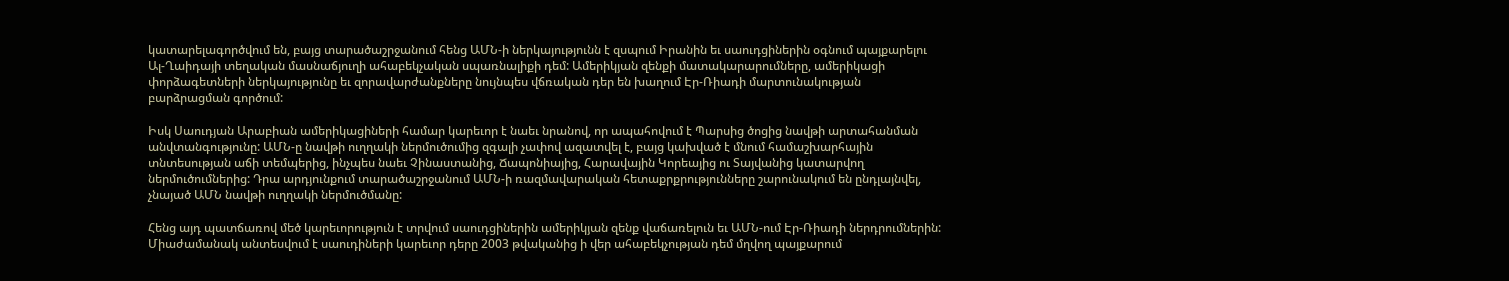կատարելագործվում են, բայց տարածաշրջանում հենց ԱՄՆ-ի ներկայությունն է զսպում Իրանին եւ սաուդցիներին օգնում պայքարելու Ալ-Ղաիդայի տեղական մասնաճյուղի ահաբեկչական սպառնալիքի դեմ: Ամերիկյան զենքի մատակարարումները, ամերիկացի փորձագետների ներկայությունը եւ զորավարժանքները նույնպես վճռական դեր են խաղում Էր-Ռիադի մարտունակության բարձրացման գործում:

Իսկ Սաուդյան Արաբիան ամերիկացիների համար կարեւոր է նաեւ նրանով, որ ապահովում է Պարսից ծոցից նավթի արտահանման անվտանգությունը: ԱՄՆ-ը նավթի ուղղակի ներմուծումից զգալի չափով ազատվել է, բայց կախված է մնում համաշխարհային տնտեսության աճի տեմպերից, ինչպես նաեւ Չինաստանից, Ճապոնիայից, Հարավային Կորեայից ու Տայվանից կատարվող ներմուծումներից: Դրա արդյունքում տարածաշրջանում ԱՄՆ-ի ռազմավարական հետաքրքրությունները շարունակում են ընդլայնվել, չնայած ԱՄՆ նավթի ուղղակի ներմուծմանը:

Հենց այդ պատճառով մեծ կարեւորություն է տրվում սաուդցիներին ամերիկյան զենք վաճառելուն եւ ԱՄՆ-ում Էր-Ռիադի ներդրումներին: Միաժամանակ անտեսվում է սաուդիների կարեւոր դերը 2003 թվականից ի վեր ահաբեկչության դեմ մղվող պայքարում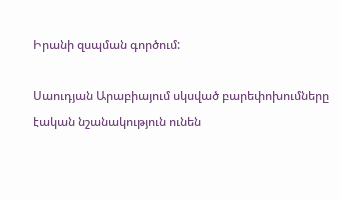Իրանի զսպման գործում:

Սաուդյան Արաբիայում սկսված բարեփոխումները էական նշանակություն ունեն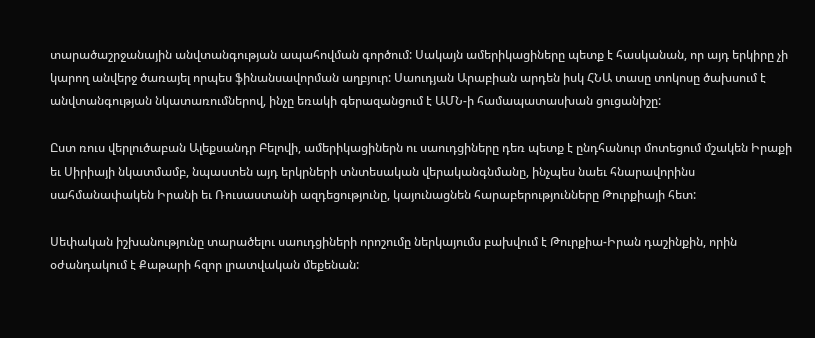տարածաշրջանային անվտանգության ապահովման գործում: Սակայն ամերիկացիները պետք է հասկանան, որ այդ երկիրը չի կարող անվերջ ծառայել որպես ֆինանսավորման աղբյուր: Սաուդյան Արաբիան արդեն իսկ ՀՆԱ տասը տոկոսը ծախսում է անվտանգության նկատառումներով, ինչը եռակի գերազանցում է ԱՄՆ-ի համապատասխան ցուցանիշը:

Ըստ ռուս վերլուծաբան Ալեքսանդր Բելովի, ամերիկացիներն ու սաուդցիները դեռ պետք է ընդհանուր մոտեցում մշակեն Իրաքի եւ Սիրիայի նկատմամբ, նպաստեն այդ երկրների տնտեսական վերականգնմանը, ինչպես նաեւ հնարավորինս սահմանափակեն Իրանի եւ Ռուսաստանի ազդեցությունը, կայունացնեն հարաբերությունները Թուրքիայի հետ:

Սեփական իշխանությունը տարածելու սաուդցիների որոշումը ներկայումս բախվում է Թուրքիա-Իրան դաշինքին, որին օժանդակում է Քաթարի հզոր լրատվական մեքենան: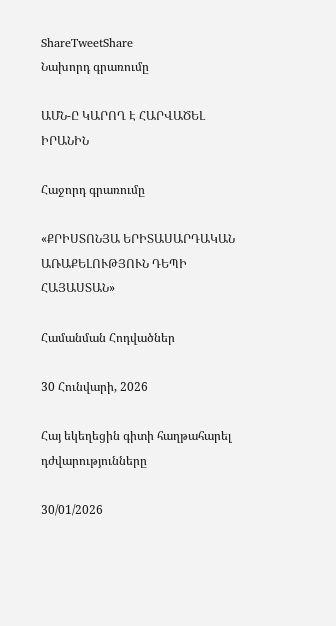ShareTweetShare
Նախորդ գրառումը

ԱՄՆ-Ը ԿԱՐՈՂ Է ՀԱՐՎԱԾԵԼ ԻՐԱՆԻՆ

Հաջորդ գրառումը

«ՔՐԻՍՏՈՆՅԱ ԵՐԻՏԱՍԱՐԴԱԿԱՆ ԱՌԱՔԵԼՈՒԹՅՈՒՆ ԴԵՊԻ ՀԱՅԱՍՏԱՆ»

Համանման Հոդվածներ

30 Հունվարի, 2026

Հայ եկեղեցին գիտի հաղթահարել դժվարությունները

30/01/2026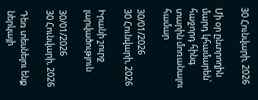30 Հունվարի, 2026

Մի օր ընտրողին մարդ կհամարեն՝ հաջորդ հինգ տարին մոռանալու համար

30/01/2026
30 Հունվարի, 2026

Իրանի շուրջ լարվածություն

30/01/2026
30 Հունվարի, 2026

Դեռ տեսնելու ենք ներկայի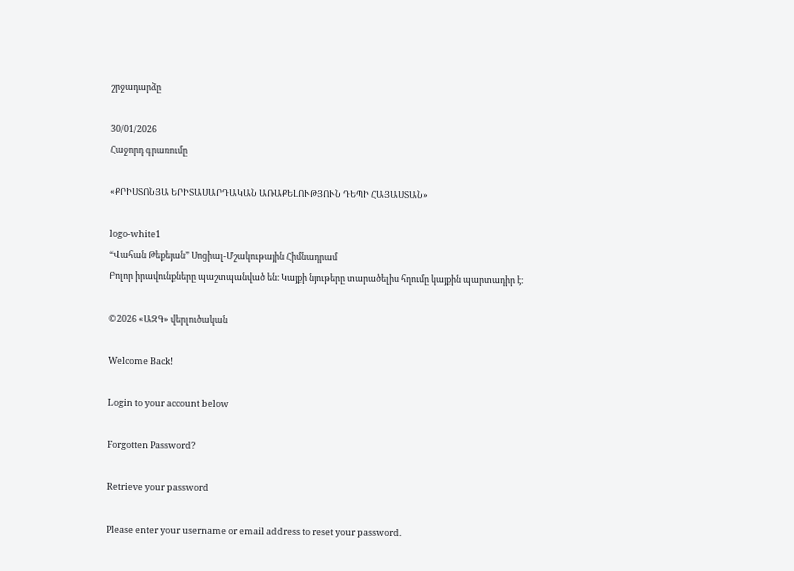շրջադարձը

30/01/2026
Հաջորդ գրառումը

«ՔՐԻՍՏՈՆՅԱ ԵՐԻՏԱՍԱՐԴԱԿԱՆ ԱՌԱՔԵԼՈՒԹՅՈՒՆ ԴԵՊԻ ՀԱՅԱՍՏԱՆ»

logo-white1
“Վահան Թեքեյան” Սոցիալ-Մշակութային Հիմնադրամ
Բոլոր իրավունքները պաշտպանված են։ Կայքի նյութերը տարածելիս հղումը կայքին պարտադիր է։

©2026 «ԱԶԳ» վերլուծական

Welcome Back!

Login to your account below

Forgotten Password?

Retrieve your password

Please enter your username or email address to reset your password.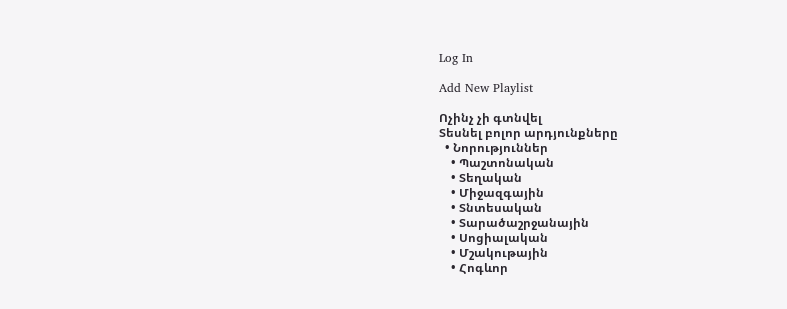Log In

Add New Playlist

Ոչինչ չի գտնվել
Տեսնել բոլոր արդյունքները
  • Նորություններ
    • Պաշտոնական
    • Տեղական
    • Միջազգային
    • Տնտեսական
    • Տարածաշրջանային
    • Սոցիալական
    • Մշակութային
    • Հոգևոր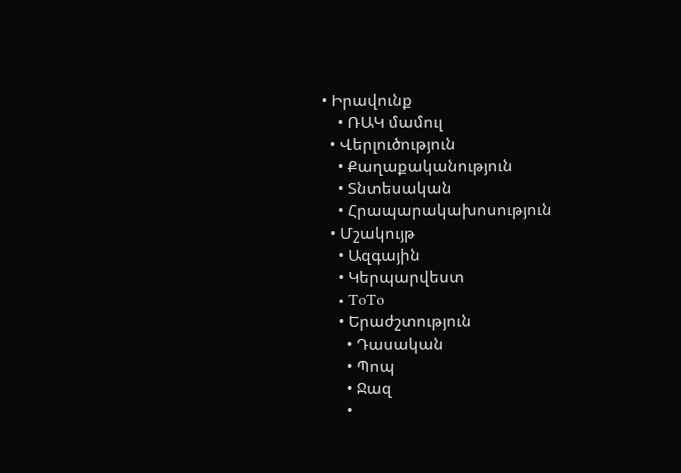• Իրավունք
    • ՌԱԿ մամուլ
  • Վերլուծություն
    • Քաղաքականություն
    • Տնտեսական
    • Հրապարակախոսություն
  • Մշակույթ
    • Ազգային
    • Կերպարվեստ
    • ToTo
    • Երաժշտություն
      • Դասական
      • Պոպ
      • Ջազ
      •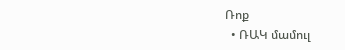Ռոք
  • ՌԱԿ մամուլ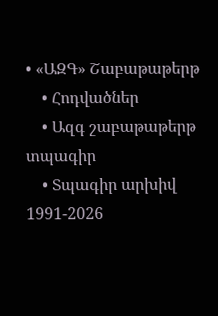• «ԱԶԳ» Շաբաթաթերթ
    • Հոդվածներ
    • Ազգ շաբաթաթերթ տպագիր
    • Տպագիր արխիվ 1991-2026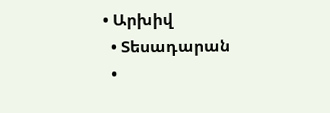• Արխիվ
  • Տեսադարան
  •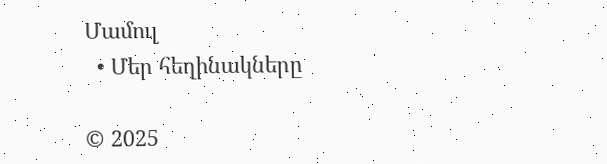Մամուլ
  • Մեր հեղինակները

© 2025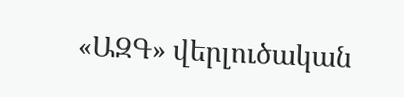«ԱԶԳ» վերլուծական